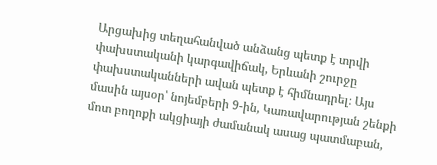Արցախից տեղահանված անձանց պետք է տրվի փախստականի կարգավիճակ, Երևանի շուրջը փախստականների ավան պետք է հիմնադրել։ Այս մասին այսօր՝ նոյեմբերի 9-ին, Կառավարության շենքի մոտ բողոքի ակցիայի ժամանակ ասաց պատմաբան,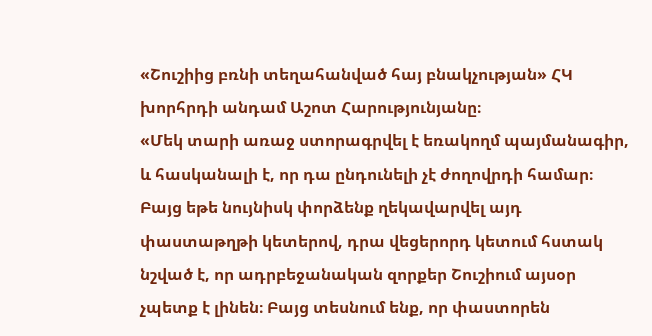«Շուշիից բռնի տեղահանված հայ բնակչության» ՀԿ խորհրդի անդամ Աշոտ Հարությունյանը։
«Մեկ տարի առաջ ստորագրվել է եռակողմ պայմանագիր, և հասկանալի է, որ դա ընդունելի չէ ժողովրդի համար։ Բայց եթե նույնիսկ փորձենք ղեկավարվել այդ փաստաթղթի կետերով, դրա վեցերորդ կետում հստակ նշված է, որ ադրբեջանական զորքեր Շուշիում այսօր չպետք է լինեն։ Բայց տեսնում ենք, որ փաստորեն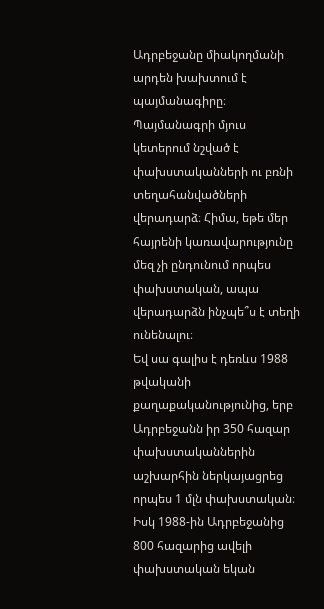Ադրբեջանը միակողմանի արդեն խախտում է պայմանագիրը։ Պայմանագրի մյուս կետերում նշված է փախստականների ու բռնի տեղահանվածների վերադարձ։ Հիմա, եթե մեր հայրենի կառավարությունը մեզ չի ընդունում որպես փախստական, ապա վերադարձն ինչպե՞ս է տեղի ունենալու։
Եվ սա գալիս է դեռևս 1988 թվականի քաղաքականությունից, երբ Ադրբեջանն իր 350 հազար փախստականներին աշխարհին ներկայացրեց որպես 1 մլն փախստական։ Իսկ 1988-ին Ադրբեջանից 800 հազարից ավելի փախստական եկան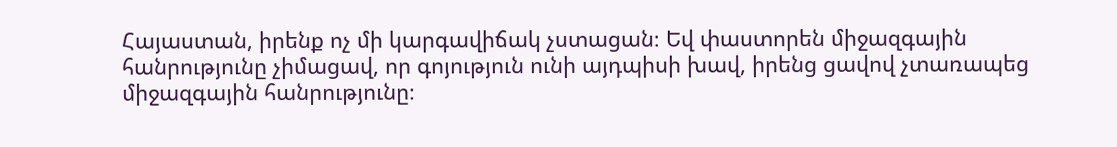Հայաստան, իրենք ոչ մի կարգավիճակ չստացան։ Եվ փաստորեն միջազգային հանրությունը չիմացավ, որ գոյություն ունի այդպիսի խավ, իրենց ցավով չտառապեց միջազգային հանրությունը։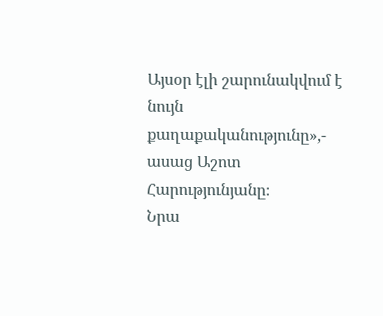Այսօր էլի շարունակվում է նույն քաղաքականությունը»,- ասաց Աշոտ Հարությունյանը։
Նրա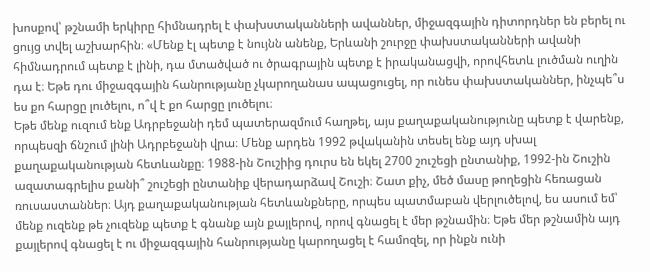խոսքով՝ թշնամի երկիրը հիմնադրել է փախստականների ավաններ, միջազգային դիտորդներ են բերել ու ցույց տվել աշխարհին։ «Մենք էլ պետք է նույնն անենք, Երևանի շուրջը փախստականների ավանի հիմնադրում պետք է լինի, դա մտածված ու ծրագրային պետք է իրականացվի, որովհետև լուծման ուղին դա է։ Եթե դու միջազգային հանրությանը չկարողանաս ապացուցել, որ ունես փախստականներ, ինչպե՞ս ես քո հարցը լուծելու, ո՞վ է քո հարցը լուծելու։
Եթե մենք ուզում ենք Ադրբեջանի դեմ պատերազմում հաղթել, այս քաղաքականությունը պետք է վարենք, որպեսզի ճնշում լինի Ադրբեջանի վրա։ Մենք արդեն 1992 թվականին տեսել ենք այդ սխալ քաղաքականության հետևանքը։ 1988-ին Շուշիից դուրս են եկել 2700 շուշեցի ընտանիք, 1992-ին Շուշին ազատագրելիս քանի՞ շուշեցի ընտանիք վերադարձավ Շուշի։ Շատ քիչ, մեծ մասը թողեցին հեռացան ռուսաստաններ։ Այդ քաղաքականության հետևանքները, որպես պատմաբան վերլուծելով, ես ասում եմ՝ մենք ուզենք թե չուզենք պետք է գնանք այն քայլերով, որով գնացել է մեր թշնամին։ Եթե մեր թշնամին այդ քայլերով գնացել է ու միջազգային հանրությանը կարողացել է համոզել, որ ինքն ունի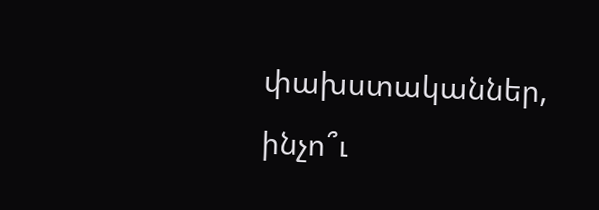փախստականներ, ինչո՞ւ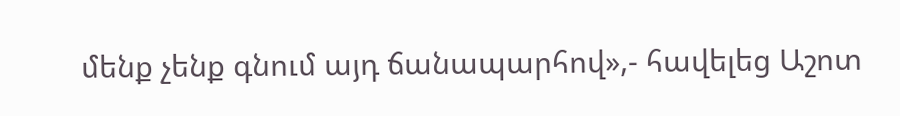մենք չենք գնում այդ ճանապարհով»,- հավելեց Աշոտ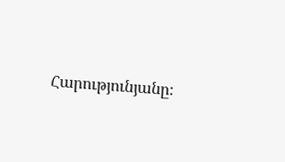Հարությունյանը։